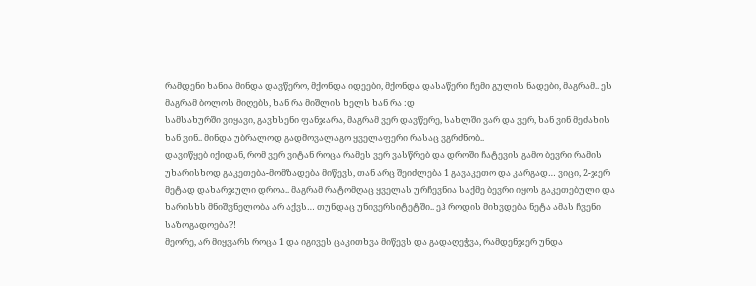რამდენი ხანია მინდა დავწერო, მქონდა იდეები, მქონდა დასაწერი ჩემი გულის ნადები, მაგრამ.. ეს მაგრამ ბოლოს მიღებს, ხან რა მიშლის ხელს ხან რა :დ
სამსახურში ვიყავი, გავხსენი ფანჯარა, მაგრამ ვერ დავწერე, სახლში ვარ და ვერ, ხან ვინ მეძახის ხან ვინ.. მინდა უბრალოდ გადმოვალაგო ყველაფერი რასაც ვგრძნობ..
დავიწყებ იქიდან, რომ ვერ ვიტან როცა რამეს ვერ ვასწრებ და დროში ჩატევის გამო ბევრი რამის უხარისხოდ გაკეთება-მომზადება მიწევს, თან არც შეიძლება 1 გავაკეთო და კარგად… ვიცი, 2-ჯერ მეტად დახარჯული დროა.. მაგრამ რატომღაც ყველას ურჩევნია საქმე ბევრი იყოს გაკეთებული და ხარისხს მნიშვნელობა არ აქვს… თუნდაც უნივერსიტეტში.. ეჰ როდის მიხვდება ნეტა ამას ჩვენი საზოგადოება?!
მეორე, არ მიყვარს როცა 1 და იგივეს ცაკითხვა მიწევს და გადაღეჭვა, რამდენჯერ უნდა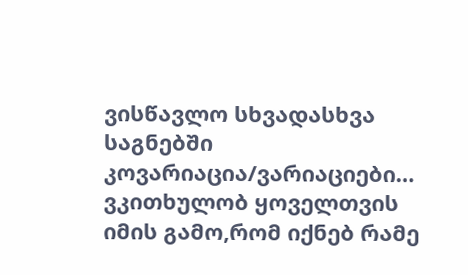ვისწავლო სხვადასხვა საგნებში კოვარიაცია/ვარიაციები… ვკითხულობ ყოველთვის იმის გამო,რომ იქნებ რამე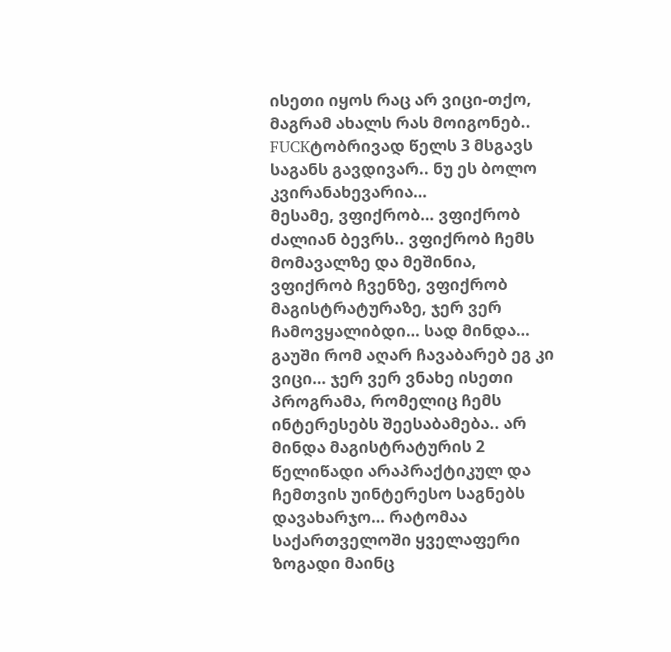ისეთი იყოს რაც არ ვიცი-თქო, მაგრამ ახალს რას მოიგონებ.. FUCKტობრივად წელს 3 მსგავს საგანს გავდივარ.. ნუ ეს ბოლო კვირანახევარია…
მესამე, ვფიქრობ… ვფიქრობ ძალიან ბევრს.. ვფიქრობ ჩემს მომავალზე და მეშინია, ვფიქრობ ჩვენზე, ვფიქრობ მაგისტრატურაზე, ჯერ ვერ ჩამოვყალიბდი… სად მინდა… გაუში რომ აღარ ჩავაბარებ ეგ კი ვიცი… ჯერ ვერ ვნახე ისეთი პროგრამა, რომელიც ჩემს ინტერესებს შეესაბამება.. არ მინდა მაგისტრატურის 2 წელიწადი არაპრაქტიკულ და ჩემთვის უინტერესო საგნებს დავახარჯო… რატომაა საქართველოში ყველაფერი ზოგადი მაინც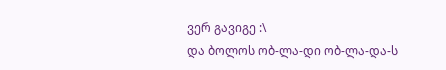ვერ გავიგე :\
და ბოლოს ობ-ლა-დი ობ-ლა-და-ს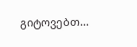გიტოვებთ…